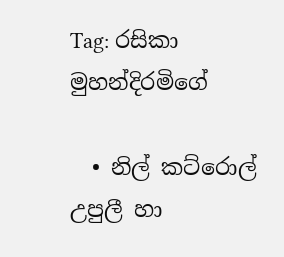Tag: රසිකා මුහන්දිරමිගේ

  • නිල් කට්රොල් උපුලී හා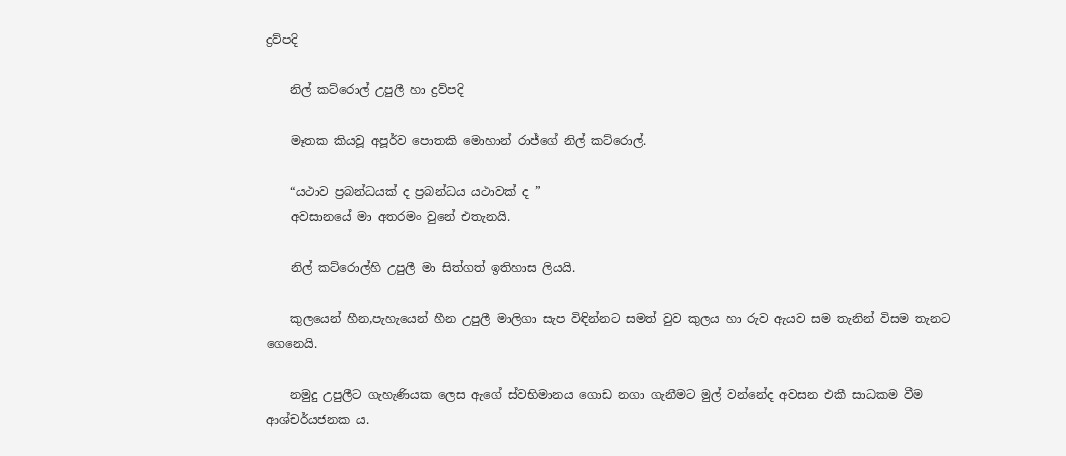ද්‍රව්පදි

    නිල් කට්රොල් උපුලී හා ද්‍රව්පදි

    මෑතක කියවූ අපූර්ව පොතකි මොහාන් රාජ්ගේ නිල් කට්රොල්.

    “යථාව ප්‍රබන්ධයක් ද ප්‍රබන්ධය යථාවක් ද ”
    අවසානයේ මා අතරමං වුනේ එතැනයි.

    නිල් කට්රොල්හි උපුලී මා සිත්ගත් ඉතිහාස ලියයි.

    කුලයෙන් හීන,පැහැයෙන් හීන උපුලී මාලිගා සැප විඳින්නට සමත් වුව කුලය හා රුව ඇයව සම තැනින් විසම තැනට ගෙනෙයි.

    නමුදු උපුලීට ගැහැණියක ලෙස ඇගේ ස්වභිමානය ගොඩ නගා ගැනීමට මුල් වන්නේද අවසන එකී සාධකම වීම ආශ්චර්යජනක ය.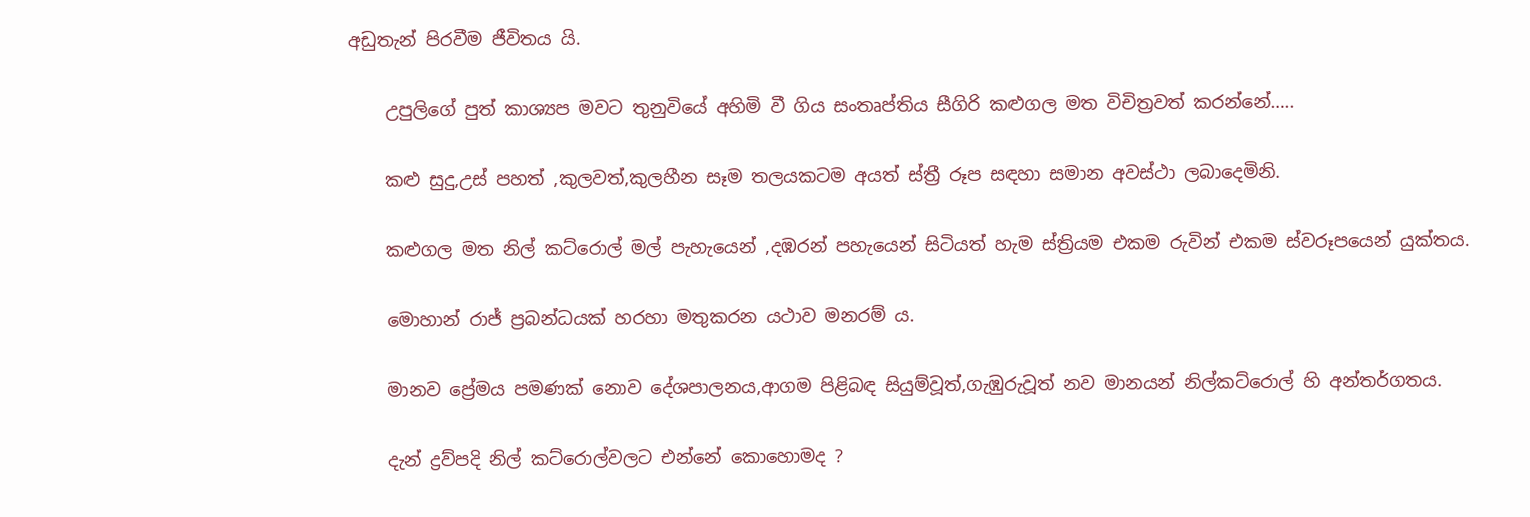අඩුතැන් පිරවීම ජීවිතය යි.

    උපුලිගේ පුත් කාශ්‍යප මවට තුනුවියේ අහිමි වී ගිය සංතෘප්තිය සීගිරි කළුගල මත විචිත්‍රවත් කරන්නේ…..

    කළු සුදු,උස් පහත් ,කුලවත්,කුලහීන සෑම තලයකටම අයත් ස්ත්‍රී රූප සඳහා සමාන අවස්ථා ලබාදෙමිනි.

    කළුගල මත නිල් කට්රොල් මල් පැහැයෙන් ,දඹරන් පහැයෙන් සිටියත් හැම ස්ත්‍රියම එකම රුවින් එකම ස්වරූපයෙන් යුක්තය.

    මොහාන් රාජ් ප්‍රබන්ධයක් හරහා මතුකරන යථාව මනරම්‍ ය.

    මානව ප්‍රේමය පමණක් නොව දේශපාලනය,ආගම පිළිබඳ සියුම්වූත්,ගැඹුරුවූත් නව මානයන් නිල්කට්රොල් හි අන්තර්ගතය.

    දැන් ද්‍රව්පදි නිල් කට්රොල්වලට එන්නේ කොහොමද ?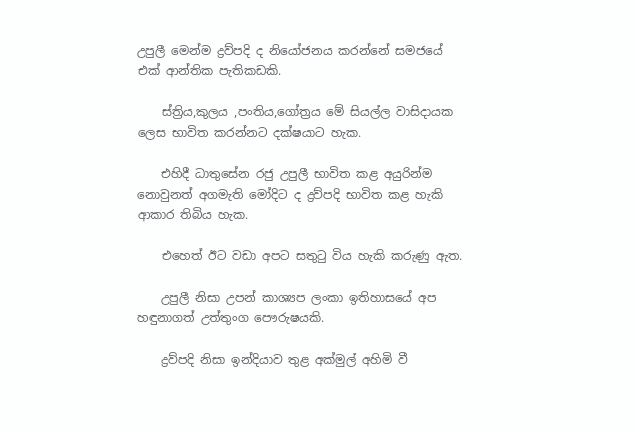උපුලී මෙන්ම ද්‍රව්පදි ද නියෝජනය කරන්නේ සමජයේ එක් ආන්තික පැතිකඩකි.

    ස්ත්‍රිය,කුලය ,පංතිය,ගෝත්‍රය මේ සියල්ල වාසිදායක ලෙස භාවිත කරන්නට දක්ෂයාට හැක.

    එහිදී ධාතුසේන රජු උපුලී භාවිත කළ අයුරින්ම නොවුනත් අගමැති මෝදිට ද ද්‍රව්පදි භාවිත කළ හැකි ආකාර තිබිය හැක.

    එහෙත් ඊට වඩා අපට සතුටු විය හැකි කරුණු ඇත.

    උපුලී නිසා උපන් කාශ්‍යප ලංකා ඉතිහාසයේ අප හඳුනාගත් උත්තුංග පෞරුෂයකි.

    ද්‍රව්පදි නිසා ඉන්දියාව තුළ අක්මුල් අහිමි වී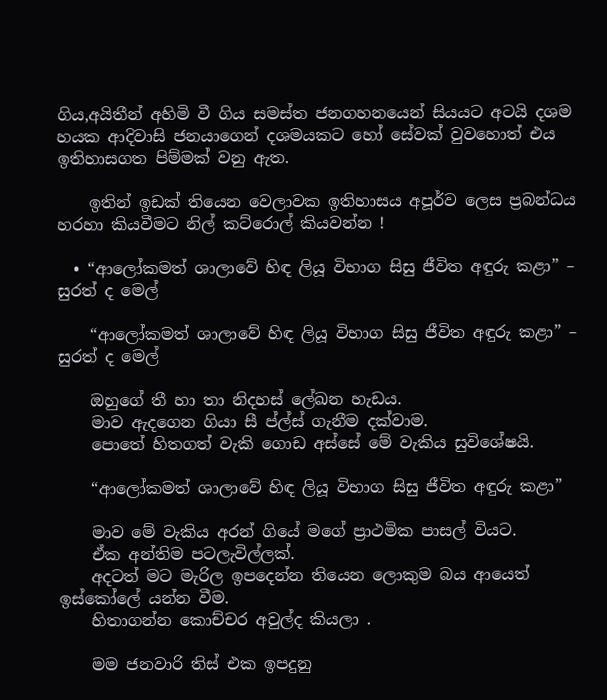ගිය,අයිතීන් අහිමි වී ගිය සමස්ත ජනගහනයෙන් සියයට අටයි දශම හයක ආදිවාසි ජනයාගෙන් දශමයකට හෝ සේවක් වුවහොත් එය ඉතිහාසගත පිම්මක් වනු ඇත.

    ඉතින් ඉඩක් තියෙන වෙලාවක ඉතිහාසය අපූර්ව ලෙස ප්‍රබන්ධය හරහා කියවීමට නිල් කට්රොල් කියවන්න !

  • “ආලෝකමත් ශාලාවේ හිඳ ලියූ විභාග සිසු ජීවිත අඳුරු කළා” – සුරත් ද මෙල්

    “ආලෝකමත් ශාලාවේ හිඳ ලියූ විභාග සිසු ජීවිත අඳුරු කළා” – සුරත් ද මෙල්

    ඔහුගේ තී හා තා නිදහස් ලේඛන හැඩය.
    මාව ඇදගෙන ගියා සී ප්ල්ස් ගැනීම දක්වාම.
    පොතේ හිතගත් වැකි ගොඩ අස්සේ මේ වැකිය සුවිශේෂයි.

    “ආලෝකමත් ශාලාවේ හිඳ ලියූ විභාග සිසු ජීවිත අඳුරු කළා”

    මාව මේ වැකිය අරන් ගියේ මගේ ප්‍රාථමික පාසල් වියට.
    ඒක අන්තිම පටලැවිල්ලක්.
    අදටත් මට මැරිල ඉපදෙන්න තියෙන ලොකුම බය ආයෙත් ඉස්කෝලේ යන්න වීම.
    හිතාගන්න කොච්චර අවුල්ද කියලා .

    මම ජනවාරි තිස් එක ඉපදුනු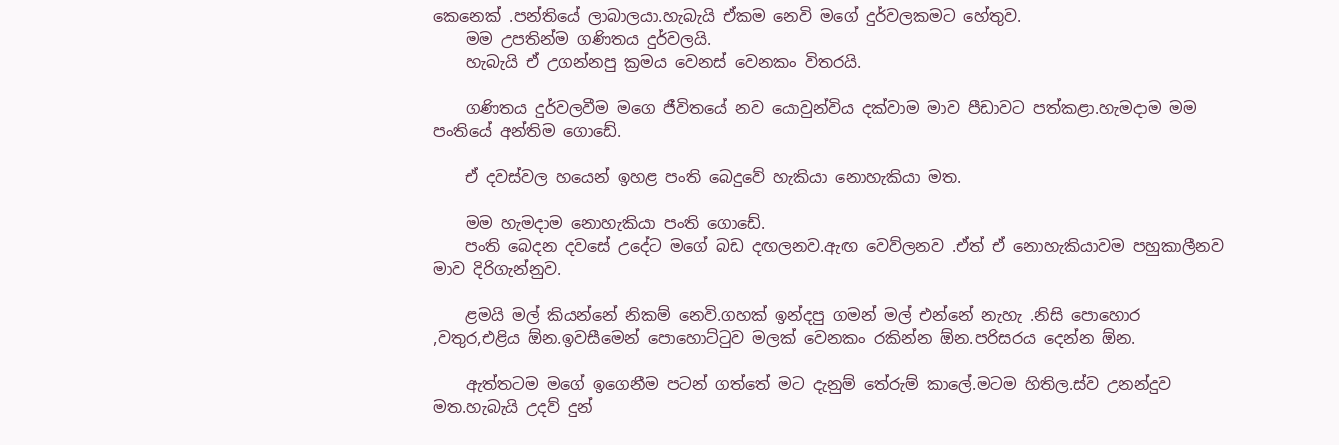කෙනෙක් .පන්තියේ ලාබාලයා.හැබැයි ඒකම නෙවි මගේ දුර්වලකමට හේතුව.
    මම උපතින්ම ගණිතය දුර්වලයි.
    හැබැයි ඒ උගන්නපු ක්‍රමය වෙනස් වෙනකං විතරයි.

    ගණිතය දුර්වලවීම මගෙ ජීවිතයේ නව යොවුන්විය දක්වාම මාව පීඩාවට පත්කළා.හැමදාම මම පංතියේ අන්තිම ගොඩේ.

    ඒ දවස්වල හයෙන් ඉහළ පංති බෙදුවේ හැකියා නොහැකියා මත.

    මම හැමදාම නොහැකියා පංති ගොඩේ.
    පංති බෙදන දවසේ උදේට මගේ බඩ දඟලනව.ඇඟ වෙව්ලනව .ඒත් ඒ නොහැකියාවම පහුකාලීනව මාව දිරිගැන්නුව.

    ළමයි මල් කියන්නේ නිකම් නෙවි.ගහක් ඉන්දපු ගමන් මල් එන්නේ නැහැ .නිසි පොහොර ,වතුර,එළිය ඕන.ඉවසීමෙන් පොහොට්ටුව මලක් වෙනකං රකින්න ඕන.පරිසරය දෙන්න ඕන.

    ඇත්තටම මගේ ඉගෙනීම පටන් ගත්තේ මට දැනුම් තේරුම් කාලේ.මටම හිතිල.ස්ව උනන්දුව මත.හැබැයි උදව් දුන්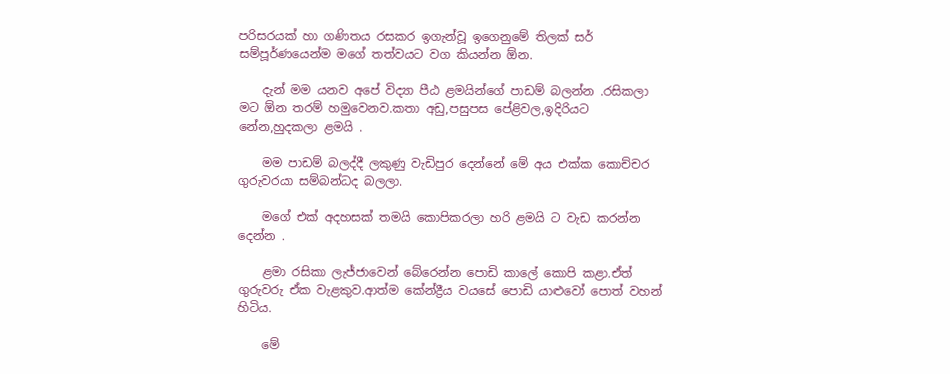පරිසරයක් හා ගණිතය රසකර ඉගැන්වූ ඉගෙනුමේ තිලක් සර් සම්පූර්ණයෙන්ම මගේ තත්වයට වග කියන්න ඕන.

    දැන් මම යනව අපේ විද්‍යා පීඨ ළමයින්ගේ පාඩම් බලන්න .රසිකලා මට ඕන තරම් හමුවෙනව.කතා අඩු,පසුපස පේළිවල,ඉදිරියට නේන,හුදකලා ළමයි .

    මම පාඩම් බලද්දී ලකුණු වැඩිපුර දෙන්නේ මේ අය එක්ක කොච්චර ගුරුවරයා සම්බන්ධද බලලා.

    මගේ එක් අදහසක් තමයි කොපිකරලා හරි ළමයි ට වැඩ කරන්න දෙන්න .

    ළමා රසිකා ලැජ්ජාවෙන් බේරෙන්න පොඩි කාලේ කොපි කළා.ඒත් ගුරුවරු ඒක වැළකුව.ආත්ම කේන්ද්‍රීය වයසේ පොඩි යාළුවෝ පොත් වහන් හිටිය.

    මේ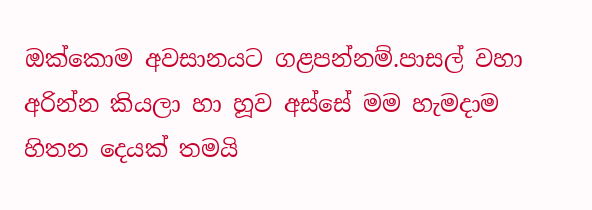ඔක්කොම අවසානයට ගළපන්නම්.පාසල් වහා අරින්න කියලා හා හූව අස්සේ මම හැමදාම හිතන දෙයක් තමයි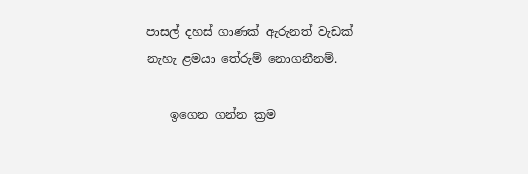පාසල් දහස් ගාණක් ඇරුනත් වැඩක් නැහැ ළමයා තේරුම් නොගනීනම්.

    ඉගෙන ගන්න ක්‍රම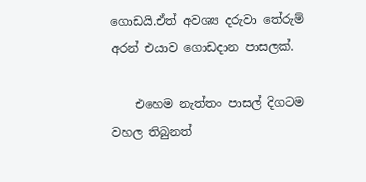ගොඩයි.ඒත් අවශ්‍ය දරුවා තේරුම් අරන් එයාව ගොඩදාන පාසලක්.

    එහෙම නැත්තං පාසල් දිගටම වහල තිබුනත්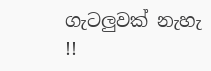ගැටලුවක් නැහැ !!